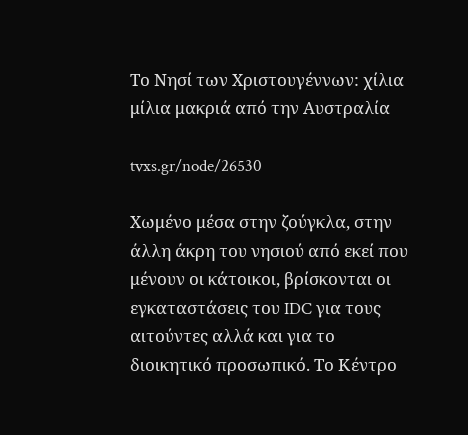Το Νησί των Χριστουγέννων: χίλια μίλια μακριά από την Αυστραλία

tvxs.gr/node/26530

Χωμένο μέσα στην ζούγκλα, στην άλλη άκρη του νησιού από εκεί που μένουν οι κάτοικοι, βρίσκονται οι εγκαταστάσεις του IDC για τους αιτούντες αλλά και για το διοικητικό προσωπικό. Το Κέντρο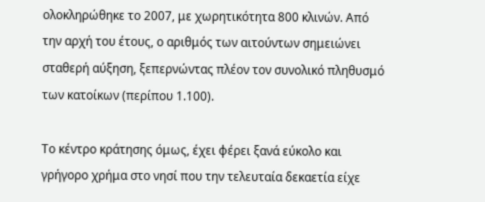ολοκληρώθηκε το 2007, με χωρητικότητα 800 κλινών. Από την αρχή του έτους, ο αριθμός των αιτούντων σημειώνει σταθερή αύξηση, ξεπερνώντας πλέον τον συνολικό πληθυσμό των κατοίκων (περίπου 1.100).

Το κέντρο κράτησης όμως, έχει φέρει ξανά εύκολο και γρήγορο χρήμα στο νησί που την τελευταία δεκαετία είχε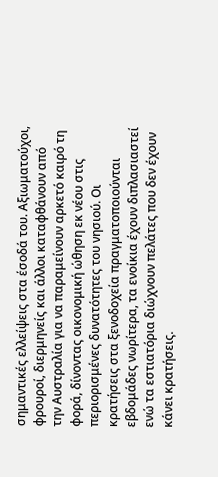σημαντικές ελλείψεις στα έσοδά του. Αξιωματούχοι, φρουροί, διερμηνείς και άλλοι καταφθάνουν από την Αυστραλία για να παραμείνουν αρκετό καιρό τη φορά, δίνοντας οικονομική ώθηση εκ νέου στις περιορισμένες δυνατότητες του νησιού. Οι κρατήσεις στα ξενοδοχεία πραγματοποιούνται εβδομάδες νωρίτερα, τα ενοίκια έχουν διπλασιαστεί ενώ τα εστιατόρια διώχνουν πελάτες που δεν έχουν κάνει κρατήσεις.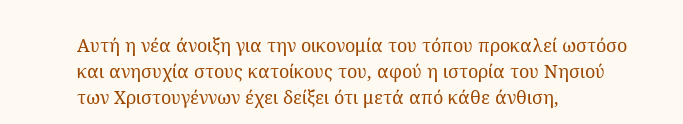Αυτή η νέα άνοιξη για την οικονομία του τόπου προκαλεί ωστόσο και ανησυχία στους κατοίκους του, αφού η ιστορία του Νησιού των Χριστουγέννων έχει δείξει ότι μετά από κάθε άνθιση,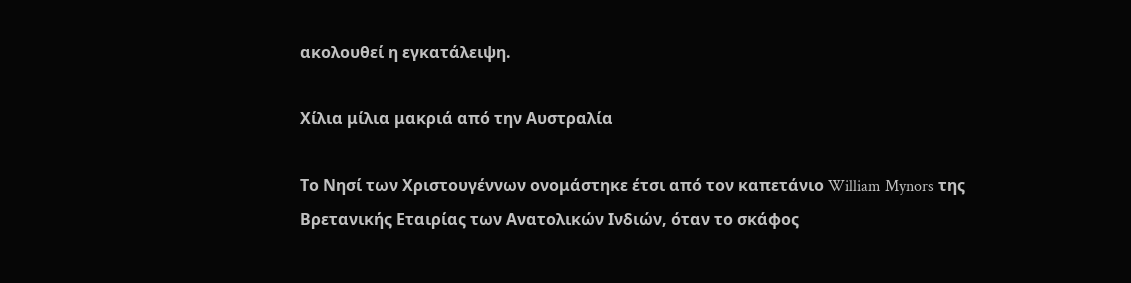ακολουθεί η εγκατάλειψη.

Χίλια μίλια μακριά από την Αυστραλία

Το Νησί των Χριστουγέννων ονομάστηκε έτσι από τον καπετάνιο William Mynors της Βρετανικής Εταιρίας των Ανατολικών Ινδιών, όταν το σκάφος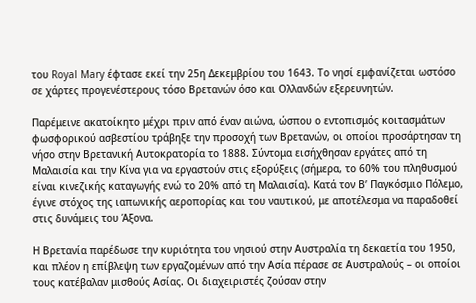του Royal Mary έφτασε εκεί την 25η Δεκεμβρίου του 1643. Το νησί εμφανίζεται ωστόσο σε χάρτες προγενέστερους τόσο Βρετανών όσο και Ολλανδών εξερευνητών.

Παρέμεινε ακατοίκητο μέχρι πριν από έναν αιώνα, ώσπου ο εντοπισμός κοιτασμάτων φωσφορικού ασβεστίου τράβηξε την προσοχή των Βρετανών, οι οποίοι προσάρτησαν τη νήσο στην Βρετανική Αυτοκρατορία το 1888. Σύντομα εισήχθησαν εργάτες από τη Μαλαισία και την Κίνα για να εργαστούν στις εξορύξεις (σήμερα, το 60% του πληθυσμού είναι κινεζικής καταγωγής ενώ το 20% από τη Μαλαισία). Κατά τον Β’ Παγκόσμιο Πόλεμο, έγινε στόχος της ιαπωνικής αεροπορίας και του ναυτικού, με αποτέλεσμα να παραδοθεί στις δυνάμεις του Άξονα.

Η Βρετανία παρέδωσε την κυριότητα του νησιού στην Αυστραλία τη δεκαετία του 1950, και πλέον η επίβλεψη των εργαζομένων από την Ασία πέρασε σε Αυστραλούς – οι οποίοι τους κατέβαλαν μισθούς Ασίας. Οι διαχειριστές ζούσαν στην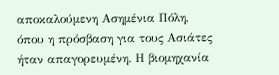αποκαλούμενη Ασημένια Πόλη, όπου η πρόσβαση για τους Ασιάτες ήταν απαγορευμένη. Η βιομηχανία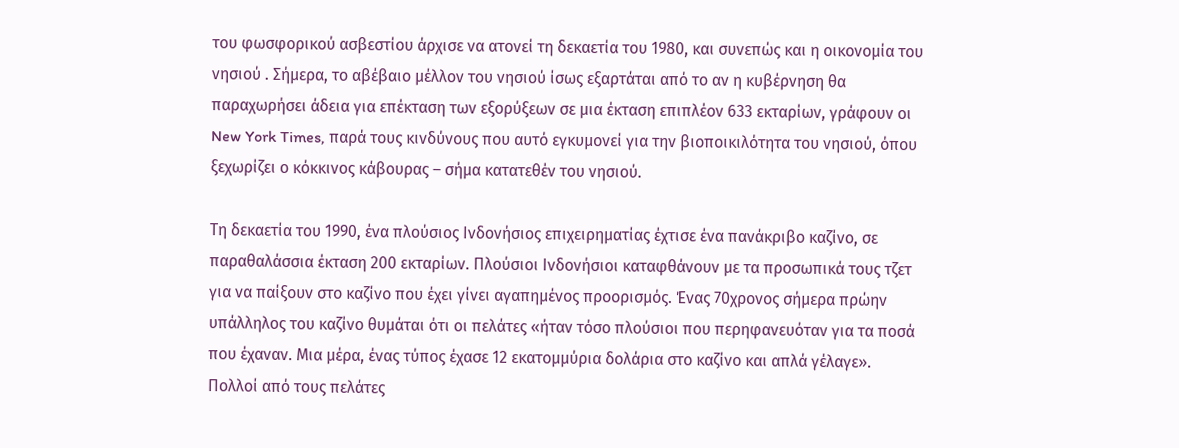του φωσφορικού ασβεστίου άρχισε να ατονεί τη δεκαετία του 1980, και συνεπώς και η οικονομία του νησιού . Σήμερα, το αβέβαιο μέλλον του νησιού ίσως εξαρτάται από το αν η κυβέρνηση θα παραχωρήσει άδεια για επέκταση των εξορύξεων σε μια έκταση επιπλέον 633 εκταρίων, γράφουν οι New York Times, παρά τους κινδύνους που αυτό εγκυμονεί για την βιοποικιλότητα του νησιού, όπου ξεχωρίζει ο κόκκινος κάβουρας – σήμα κατατεθέν του νησιού.

Τη δεκαετία του 1990, ένα πλούσιος Ινδονήσιος επιχειρηματίας έχτισε ένα πανάκριβο καζίνο, σε παραθαλάσσια έκταση 200 εκταρίων. Πλούσιοι Ινδονήσιοι καταφθάνουν με τα προσωπικά τους τζετ για να παίξουν στο καζίνο που έχει γίνει αγαπημένος προορισμός. Ένας 70χρονος σήμερα πρώην υπάλληλος του καζίνο θυμάται ότι οι πελάτες «ήταν τόσο πλούσιοι που περηφανευόταν για τα ποσά που έχαναν. Μια μέρα, ένας τύπος έχασε 12 εκατομμύρια δολάρια στο καζίνο και απλά γέλαγε». Πολλοί από τους πελάτες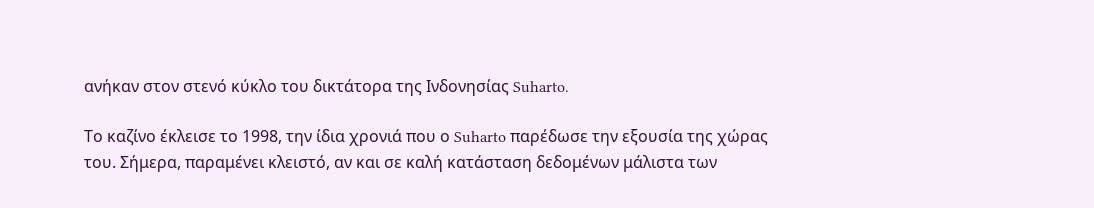ανήκαν στον στενό κύκλο του δικτάτορα της Ινδονησίας Suharto.

Το καζίνο έκλεισε το 1998, την ίδια χρονιά που ο Suharto παρέδωσε την εξουσία της χώρας του. Σήμερα, παραμένει κλειστό, αν και σε καλή κατάσταση δεδομένων μάλιστα των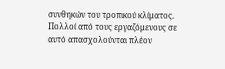συνθηκών του τροπικού κλίματος. Πολλοί από τους εργαζόμενους σε αυτό απασχολούνται πλέον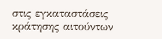στις εγκαταστάσεις κράτησης αιτούντων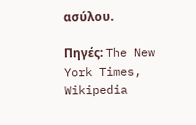ασύλου.

Πηγές: The New York Times, Wikipedia